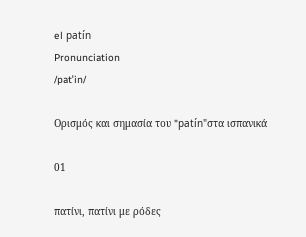el patín
Pronunciation
/patˈin/

Ορισμός και σημασία του "patín"στα ισπανικά

01

πατίνι, πατίνι με ρόδες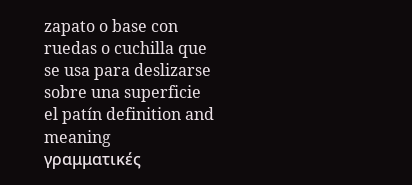zapato o base con ruedas o cuchilla que se usa para deslizarse sobre una superficie
el patín definition and meaning
γραμματικές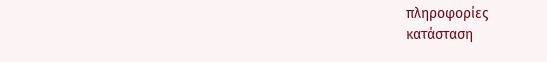πληροφορίες
κατάσταση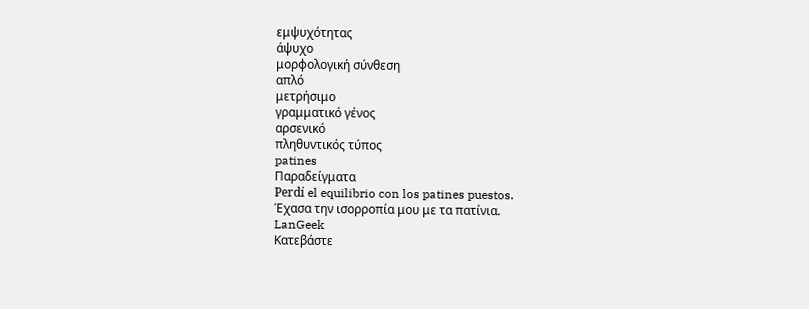εμψυχότητας
άψυχο
μορφολογική σύνθεση
απλό
μετρήσιμο
γραμματικό γένος
αρσενικό
πληθυντικός τύπος
patines
Παραδείγματα
Perdí el equilibrio con los patines puestos.
Έχασα την ισορροπία μου με τα πατίνια.
LanGeek
Κατεβάστε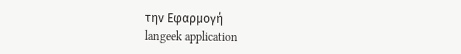την Εφαρμογή
langeek application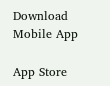Download Mobile App

App Store